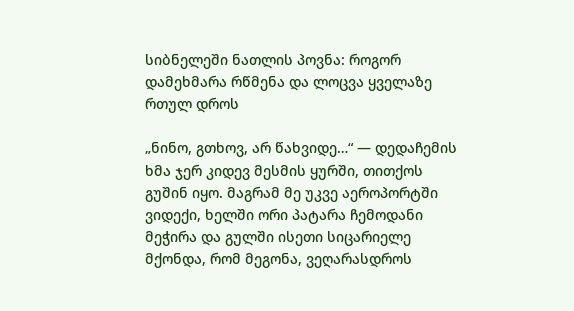სიბნელეში ნათლის პოვნა: როგორ დამეხმარა რწმენა და ლოცვა ყველაზე რთულ დროს

„ნინო, გთხოვ, არ წახვიდე…“ — დედაჩემის ხმა ჯერ კიდევ მესმის ყურში, თითქოს გუშინ იყო. მაგრამ მე უკვე აეროპორტში ვიდექი, ხელში ორი პატარა ჩემოდანი მეჭირა და გულში ისეთი სიცარიელე მქონდა, რომ მეგონა, ვეღარასდროს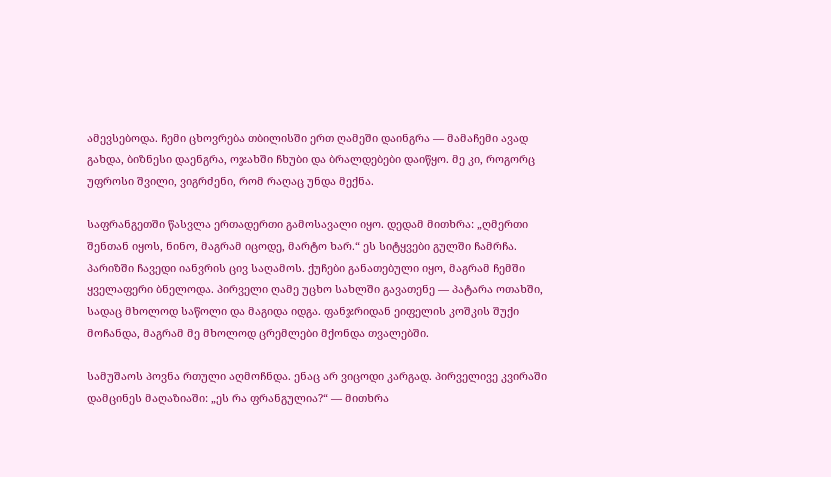ამევსებოდა. ჩემი ცხოვრება თბილისში ერთ ღამეში დაინგრა — მამაჩემი ავად გახდა, ბიზნესი დაენგრა, ოჯახში ჩხუბი და ბრალდებები დაიწყო. მე კი, როგორც უფროსი შვილი, ვიგრძენი, რომ რაღაც უნდა მექნა.

საფრანგეთში წასვლა ერთადერთი გამოსავალი იყო. დედამ მითხრა: „ღმერთი შენთან იყოს, ნინო, მაგრამ იცოდე, მარტო ხარ.“ ეს სიტყვები გულში ჩამრჩა. პარიზში ჩავედი იანვრის ცივ საღამოს. ქუჩები განათებული იყო, მაგრამ ჩემში ყველაფერი ბნელოდა. პირველი ღამე უცხო სახლში გავათენე — პატარა ოთახში, სადაც მხოლოდ საწოლი და მაგიდა იდგა. ფანჯრიდან ეიფელის კოშკის შუქი მოჩანდა, მაგრამ მე მხოლოდ ცრემლები მქონდა თვალებში.

სამუშაოს პოვნა რთული აღმოჩნდა. ენაც არ ვიცოდი კარგად. პირველივე კვირაში დამცინეს მაღაზიაში: „ეს რა ფრანგულია?“ — მითხრა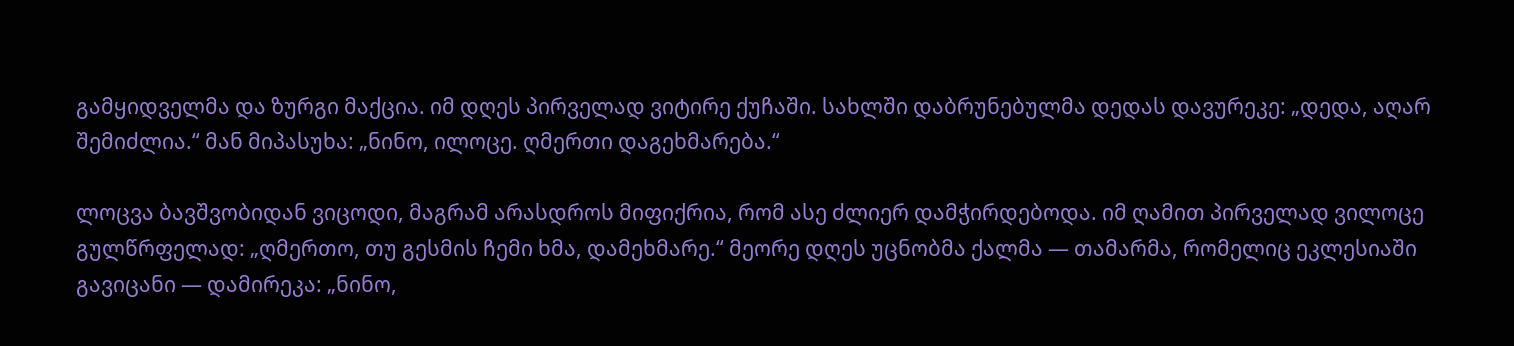გამყიდველმა და ზურგი მაქცია. იმ დღეს პირველად ვიტირე ქუჩაში. სახლში დაბრუნებულმა დედას დავურეკე: „დედა, აღარ შემიძლია.“ მან მიპასუხა: „ნინო, ილოცე. ღმერთი დაგეხმარება.“

ლოცვა ბავშვობიდან ვიცოდი, მაგრამ არასდროს მიფიქრია, რომ ასე ძლიერ დამჭირდებოდა. იმ ღამით პირველად ვილოცე გულწრფელად: „ღმერთო, თუ გესმის ჩემი ხმა, დამეხმარე.“ მეორე დღეს უცნობმა ქალმა — თამარმა, რომელიც ეკლესიაში გავიცანი — დამირეკა: „ნინო,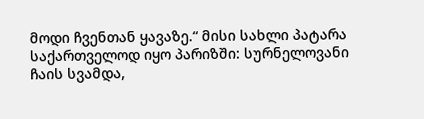მოდი ჩვენთან ყავაზე.“ მისი სახლი პატარა საქართველოდ იყო პარიზში: სურნელოვანი ჩაის სვამდა,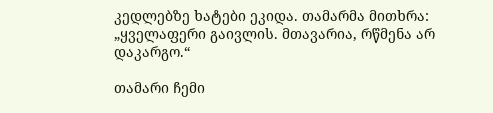კედლებზე ხატები ეკიდა. თამარმა მითხრა: „ყველაფერი გაივლის. მთავარია, რწმენა არ დაკარგო.“

თამარი ჩემი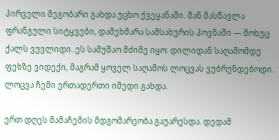პირველი მეგობარი გახდა უცხო ქვეყანაში. მან მასწავლა ფრანგული სიტყვები, დამეხმარა სამსახურის პოვნაში — მოხუც ქალს ვუვლიდი. ეს სამუშაო მძიმე იყო: დილიდან საღამომდე ფეხზე ვიდექი, მაგრამ ყოველ საღამოს ლოცვას ვუბრუნდებოდი. ლოცვა ჩემი ერთადერთი იმედი გახდა.

ერთ დღეს მამაჩემის მდგომარეობა გაუარესდა. დედამ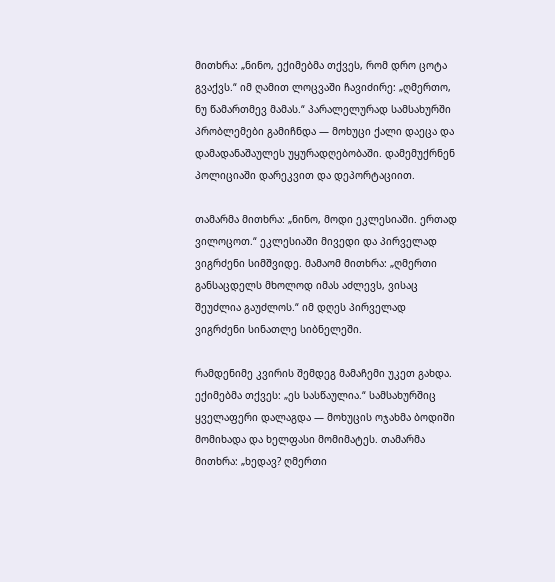მითხრა: „ნინო, ექიმებმა თქვეს, რომ დრო ცოტა გვაქვს.“ იმ ღამით ლოცვაში ჩავიძირე: „ღმერთო, ნუ წამართმევ მამას.“ პარალელურად სამსახურში პრობლემები გამიჩნდა — მოხუცი ქალი დაეცა და დამადანაშაულეს უყურადღებობაში. დამემუქრნენ პოლიციაში დარეკვით და დეპორტაციით.

თამარმა მითხრა: „ნინო, მოდი ეკლესიაში. ერთად ვილოცოთ.“ ეკლესიაში მივედი და პირველად ვიგრძენი სიმშვიდე. მამაომ მითხრა: „ღმერთი განსაცდელს მხოლოდ იმას აძლევს, ვისაც შეუძლია გაუძლოს.“ იმ დღეს პირველად ვიგრძენი სინათლე სიბნელეში.

რამდენიმე კვირის შემდეგ მამაჩემი უკეთ გახდა. ექიმებმა თქვეს: „ეს სასწაულია.“ სამსახურშიც ყველაფერი დალაგდა — მოხუცის ოჯახმა ბოდიში მომიხადა და ხელფასი მომიმატეს. თამარმა მითხრა: „ხედავ? ღმერთი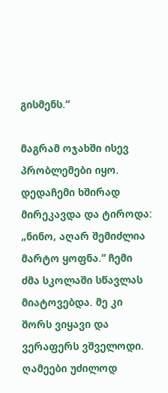გისმენს.“

მაგრამ ოჯახში ისევ პრობლემები იყო. დედაჩემი ხშირად მირეკავდა და ტიროდა: „ნინო, აღარ შემიძლია მარტო ყოფნა.“ ჩემი ძმა სკოლაში სწავლას მიატოვებდა. მე კი შორს ვიყავი და ვერაფერს ვშველოდი. ღამეები უძილოდ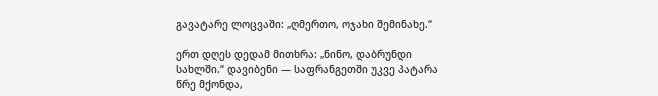გავატარე ლოცვაში: „ღმერთო, ოჯახი შემინახე.“

ერთ დღეს დედამ მითხრა: „ნინო, დაბრუნდი სახლში.“ დავიბენი — საფრანგეთში უკვე პატარა წრე მქონდა,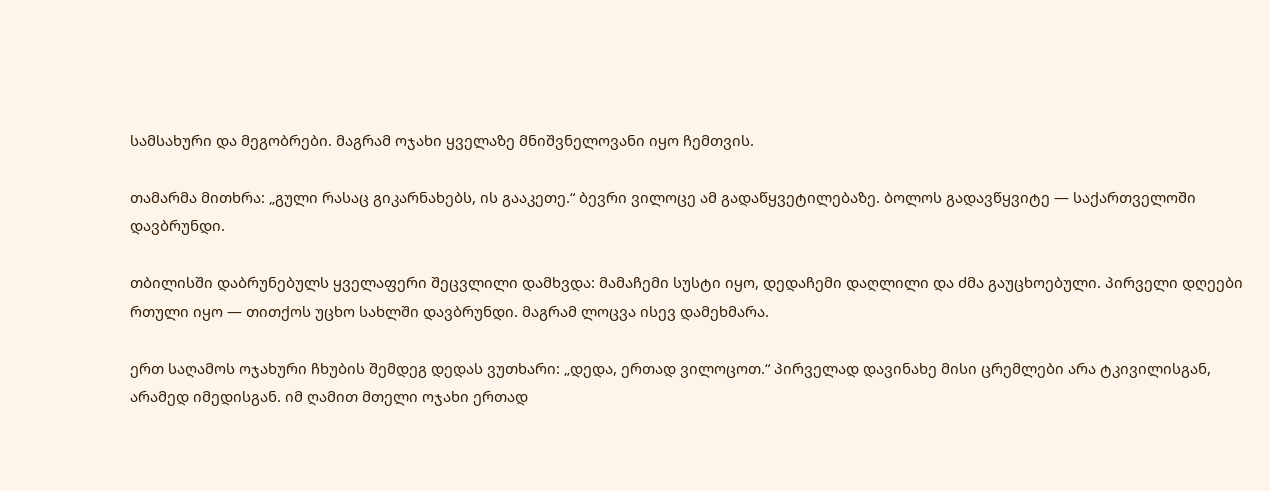სამსახური და მეგობრები. მაგრამ ოჯახი ყველაზე მნიშვნელოვანი იყო ჩემთვის.

თამარმა მითხრა: „გული რასაც გიკარნახებს, ის გააკეთე.“ ბევრი ვილოცე ამ გადაწყვეტილებაზე. ბოლოს გადავწყვიტე — საქართველოში დავბრუნდი.

თბილისში დაბრუნებულს ყველაფერი შეცვლილი დამხვდა: მამაჩემი სუსტი იყო, დედაჩემი დაღლილი და ძმა გაუცხოებული. პირველი დღეები რთული იყო — თითქოს უცხო სახლში დავბრუნდი. მაგრამ ლოცვა ისევ დამეხმარა.

ერთ საღამოს ოჯახური ჩხუბის შემდეგ დედას ვუთხარი: „დედა, ერთად ვილოცოთ.“ პირველად დავინახე მისი ცრემლები არა ტკივილისგან, არამედ იმედისგან. იმ ღამით მთელი ოჯახი ერთად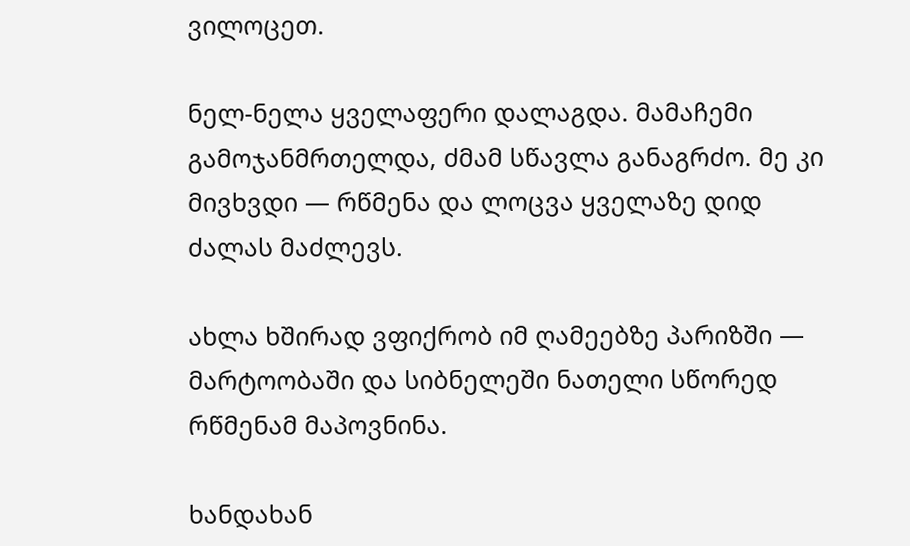ვილოცეთ.

ნელ-ნელა ყველაფერი დალაგდა. მამაჩემი გამოჯანმრთელდა, ძმამ სწავლა განაგრძო. მე კი მივხვდი — რწმენა და ლოცვა ყველაზე დიდ ძალას მაძლევს.

ახლა ხშირად ვფიქრობ იმ ღამეებზე პარიზში — მარტოობაში და სიბნელეში ნათელი სწორედ რწმენამ მაპოვნინა.

ხანდახან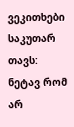ვეკითხები საკუთარ თავს: ნეტავ რომ არ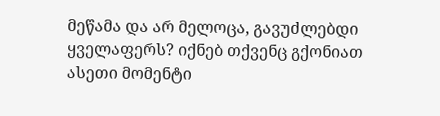მეწამა და არ მელოცა, გავუძლებდი ყველაფერს? იქნებ თქვენც გქონიათ ასეთი მომენტი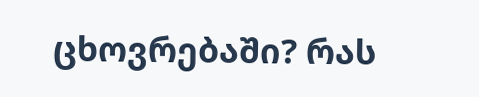ცხოვრებაში? რას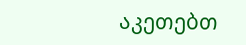აკეთებთ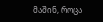მაშინ, როცა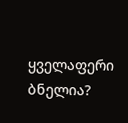ყველაფერი ბნელია?